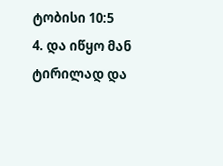ტობისი 10:5
4. და იწყო მან ტირილად და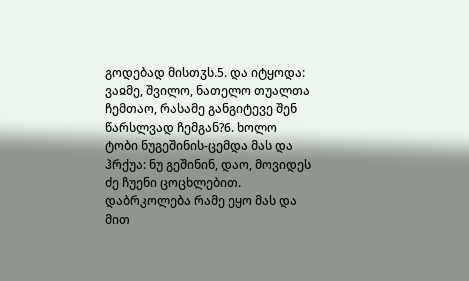გოდებად მისთჳს.5. და იტყოდა: ვაჲმე, შვილო, ნათელო თუალთა ჩემთაო, რასამე განგიტევე შენ წარსლვად ჩემგან?6. ხოლო ტობი ნუგეშინის-ცემდა მას და ჰრქუა: ნუ გეშინინ, დაო, მოვიდეს ძე ჩუენი ცოცხლებით. დაბრკოლება რამე ეყო მას და მით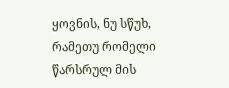ყოვნის, ნუ სწუხ, რამეთუ რომელი წარსრულ მის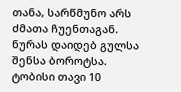თანა, სარწმუნო არს ძმათა ჩუენთაგან. ნურას დაიდებ გულსა შენსა ბოროტსა.
ტობისი თავი 10